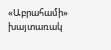«Աբրահամի» խայտառակ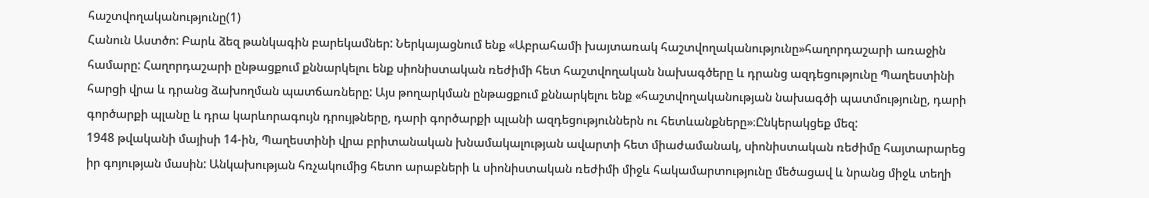հաշտվողականությունը(1)
Հանուն Աստծո: Բարև ձեզ թանկագին բարեկամներ: Ներկայացնում ենք «Աբրահամի խայտառակ հաշտվողականությունը»հաղորդաշարի առաջին համարը: Հաղորդաշարի ընթացքում քննարկելու ենք սիոնիստական ռեժիմի հետ հաշտվողական նախագծերը և դրանց ազդեցությունը Պաղեստինի հարցի վրա և դրանց ձախողման պատճառները: Այս թողարկման ընթացքում քննարկելու ենք «հաշտվողականության նախագծի պատմությունը, դարի գործարքի պլանը և դրա կարևորագույն դրույթները, դարի գործարքի պլանի ազդեցություններն ու հետևանքները»։Ընկերակցեք մեզ:
1948 թվականի մայիսի 14-ին, Պաղեստինի վրա բրիտանական խնամակալության ավարտի հետ միաժամանակ, սիոնիստական ռեժիմը հայտարարեց իր գոյության մասին: Անկախության հռչակումից հետո արաբների և սիոնիստական ռեժիմի միջև հակամարտությունը մեծացավ և նրանց միջև տեղի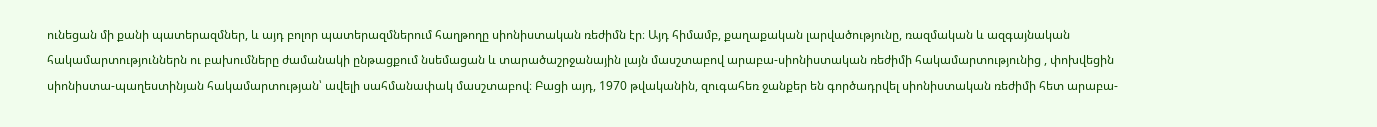ունեցան մի քանի պատերազմներ, և այդ բոլոր պատերազմներում հաղթողը սիոնիստական ռեժիմն էր։ Այդ հիմամբ, քաղաքական լարվածությունը, ռազմական և ազգայնական հակամարտություններն ու բախումները ժամանակի ընթացքում նսեմացան և տարածաշրջանային լայն մասշտաբով արաբա-սիոնիստական ռեժիմի հակամարտությունից , փոխվեցին սիոնիստա-պաղեստինյան հակամարտության՝ ավելի սահմանափակ մասշտաբով։ Բացի այդ, 1970 թվականին, զուգահեռ ջանքեր են գործադրվել սիոնիստական ռեժիմի հետ արաբա-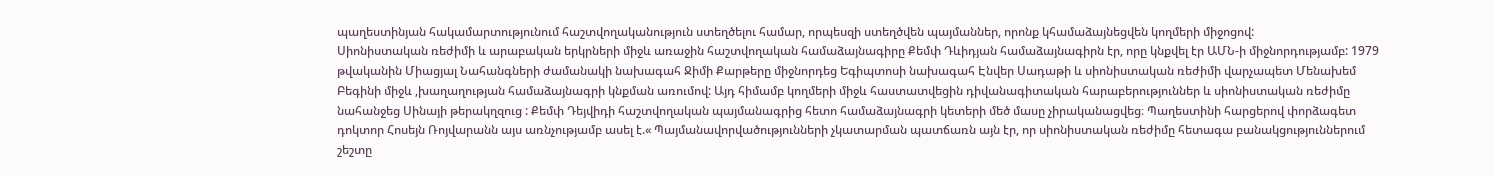պաղեստինյան հակամարտությունում հաշտվողականություն ստեղծելու համար, որպեսզի ստեղծվեն պայմաններ, որոնք կհամաձայնեցվեն կողմերի միջոցով:
Սիոնիստական ռեժիմի և արաբական երկրների միջև առաջին հաշտվողական համաձայնագիրը Քեմփ Դևիդյան համաձայնագիրն էր, որը կնքվել էր ԱՄՆ-ի միջնորդությամբ: 1979 թվականին Միացյալ Նահանգների ժամանակի նախագահ Ջիմի Քարթերը միջնորդեց Եգիպտոսի նախագահ Էնվեր Սադաթի և սիոնիստական ռեժիմի վարչապետ Մենախեմ Բեգինի միջև ,խաղաղության համաձայնագրի կնքման առումով: Այդ հիմամբ կողմերի միջև հաստատվեցին դիվանագիտական հարաբերություններ և սիոնիստական ռեժիմը նահանջեց Սինայի թերակղզուց : Քեմփ Դեյվիդի հաշտվողական պայմանագրից հետո համաձայնագրի կետերի մեծ մասը չիրականացվեց։ Պաղեստինի հարցերով փորձագետ դոկտոր Հոսեյն Ռոյվարանն այս առնչությամբ ասել է.« Պայմանավորվածությունների չկատարման պատճառն այն էր, որ սիոնիստական ռեժիմը հետագա բանակցություններում շեշտը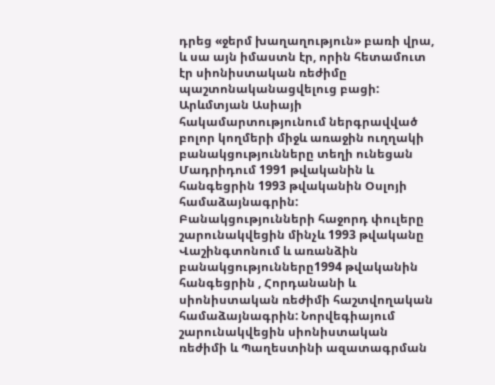դրեց «ջերմ խաղաղություն» բառի վրա, և սա այն իմաստն էր, որին հետամուտ էր սիոնիստական ռեժիմը պաշտոնականացվելուց բացի:
Արևմտյան Ասիայի հակամարտությունում ներգրավված բոլոր կողմերի միջև առաջին ուղղակի բանակցությունները տեղի ունեցան Մադրիդում 1991 թվականին և հանգեցրին 1993 թվականին Օսլոյի համաձայնագրին: Բանակցությունների հաջորդ փուլերը շարունակվեցին մինչև 1993 թվականը Վաշինգտոնում և առանձին բանակցությունները1994 թվականին հանգեցրին , Հորդանանի և սիոնիստական ռեժիմի հաշտվողական համաձայնագրին: Նորվեգիայում շարունակվեցին սիոնիստական ռեժիմի և Պաղեստինի ազատագրման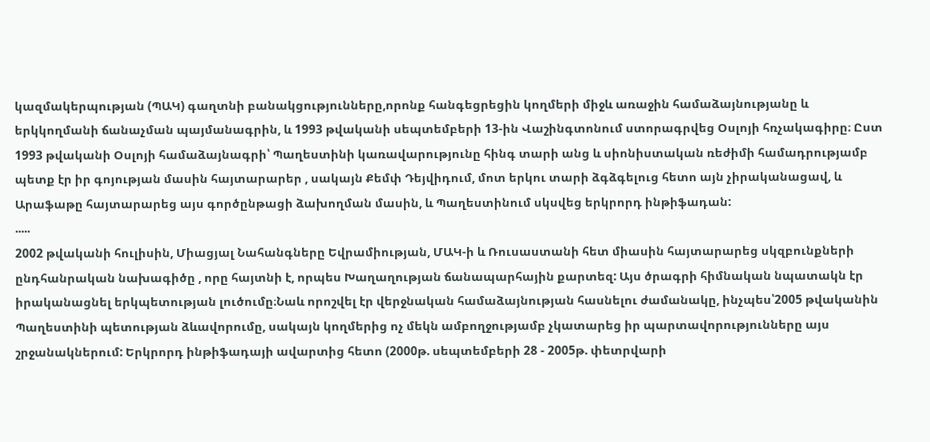կազմակերպության (ՊԱԿ) գաղտնի բանակցությունները,որոնք հանգեցրեցին կողմերի միջև առաջին համաձայնությանը և երկկողմանի ճանաչման պայմանագրին, և 1993 թվականի սեպտեմբերի 13-ին Վաշինգտոնում ստորագրվեց Օսլոյի հռչակագիրը։ Ըստ 1993 թվականի Օսլոյի համաձայնագրի՝ Պաղեստինի կառավարությունը հինգ տարի անց և սիոնիստական ռեժիմի համադրությամբ պետք էր իր գոյության մասին հայտարարեր , սակայն Քեմփ Դեյվիդում, մոտ երկու տարի ձգձգելուց հետո այն չիրականացավ, և Արաֆաթը հայտարարեց այս գործընթացի ձախողման մասին, և Պաղեստինում սկսվեց երկրորդ ինթիֆադան:
.....
2002 թվականի հուլիսին, Միացյալ Նահանգները Եվրամիության, ՄԱԿ-ի և Ռուսաստանի հետ միասին հայտարարեց սկզբունքների ընդհանրական նախագիծը , որը հայտնի է, որպես Խաղաղության ճանապարհային քարտեզ: Այս ծրագրի հիմնական նպատակն էր իրականացնել երկպետության լուծումը։Նաև որոշվել էր վերջնական համաձայնության հասնելու ժամանակը, ինչպես՝2005 թվականին Պաղեստինի պետության ձևավորումը, սակայն կողմերից ոչ մեկն ամբողջությամբ չկատարեց իր պարտավորությունները այս շրջանակներում: Երկրորդ ինթիֆադայի ավարտից հետո (2000թ. սեպտեմբերի 28 - 2005թ. փետրվարի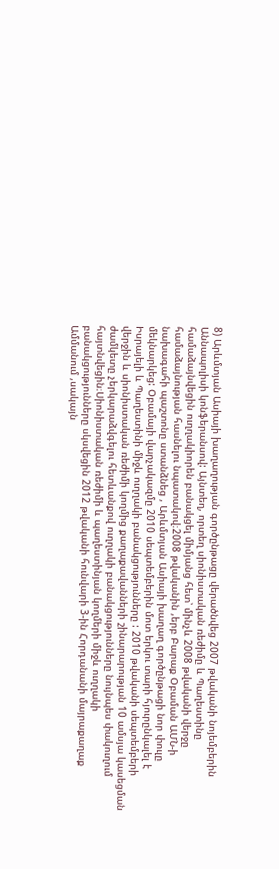8) Արևմտյան Ասիայի խաղաղության գործընթացը վերածնվեց 2007 թվականի նոյեմբերին Աննապոլիսի կոնֆերանսով: Այնտեղ, որտեղ սիոնիստական ռեժիմը և Պաղեստինը համաձայնվեցին ուղղակիորեն բանակցել միմյանց հետ՝ մինչև 2008 թվականի վերջը համաձայնության հասնելու նպատակով։2008 թվականին ,երբ Բարաք Օբաման ԱՄՆ-ի նախագահի պաշտոնը ստանձնեց , Արևմտյան Ասիայի խաղաղ գործընթացի նոր փուլը մեկնարկեց: Օբամայի վարչակազմը 2010 սեպտեմբերին մոտ երկու տարի հյուրընկալել է Իսրայելի և Պաղեստինի միջև ուղղակի բանակցությունները : 2010 թվականի սեպտեմբերի վերջին և սիոնիստական ռեժիմի կողմից քաղաքավանների շինարարության 10 ամսյա կասեցման ժամկետը չերկարաձվգելու հետևանքով ուղղակի բանակցությունները նույնպես փակուղում հայտնվեցին։Սիոնիստական ռեժիմի և պաղեստինյան կողմերի միջև ուղղակի բանակցությունները սկսվեցին 2012 թվականի հունվարի 3-ին Հորդանանի մայրաքաղաք Ամմանում ,սակայն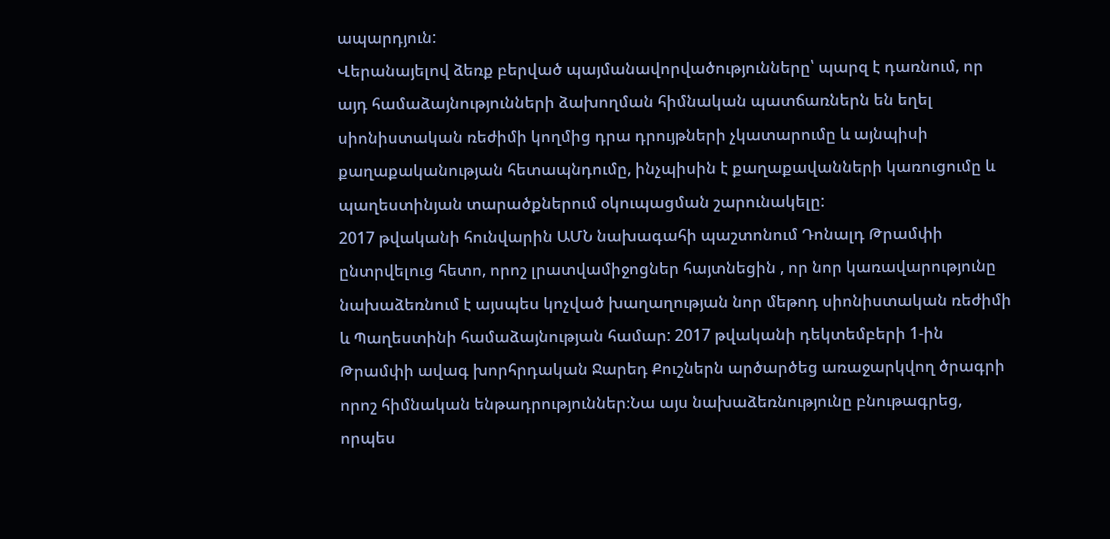ապարդյուն:
Վերանայելով ձեռք բերված պայմանավորվածությունները՝ պարզ է դառնում, որ այդ համաձայնությունների ձախողման հիմնական պատճառներն են եղել սիոնիստական ռեժիմի կողմից դրա դրույթների չկատարումը և այնպիսի քաղաքականության հետապնդումը, ինչպիսին է քաղաքավանների կառուցումը և պաղեստինյան տարածքներում օկուպացման շարունակելը:
2017 թվականի հունվարին ԱՄՆ նախագահի պաշտոնում Դոնալդ Թրամփի ընտրվելուց հետո, որոշ լրատվամիջոցներ հայտնեցին , որ նոր կառավարությունը նախաձեռնում է այսպես կոչված խաղաղության նոր մեթոդ սիոնիստական ռեժիմի և Պաղեստինի համաձայնության համար: 2017 թվականի դեկտեմբերի 1-ին Թրամփի ավագ խորհրդական Ջարեդ Քուշներն արծարծեց առաջարկվող ծրագրի որոշ հիմնական ենթադրություններ։Նա այս նախաձեռնությունը բնութագրեց, որպես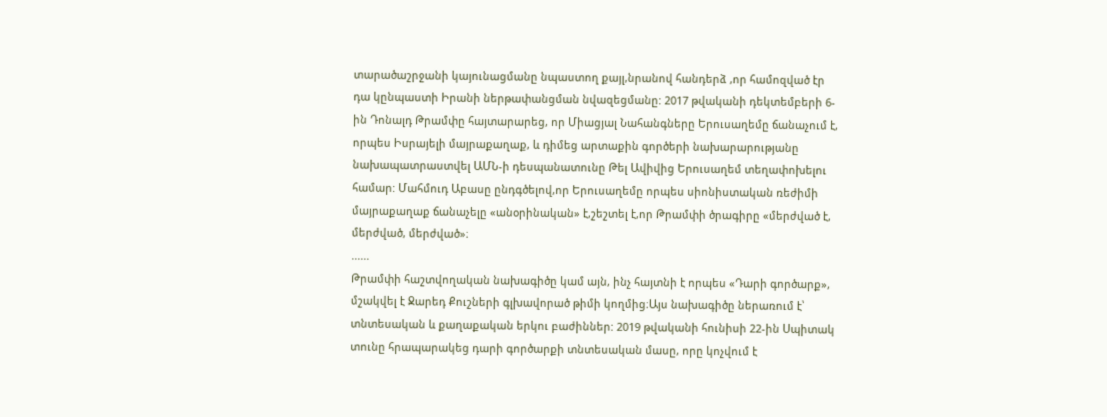տարածաշրջանի կայունացմանը նպաստող քայլ,նրանով հանդերձ ,որ համոզված էր դա կընպաստի Իրանի ներթափանցման նվազեցմանը: 2017 թվականի դեկտեմբերի 6-ին Դոնալդ Թրամփը հայտարարեց, որ Միացյալ Նահանգները Երուսաղեմը ճանաչում է, որպես Իսրայելի մայրաքաղաք, և դիմեց արտաքին գործերի նախարարությանը նախապատրաստվել ԱՄՆ-ի դեսպանատունը Թել Ավիվից Երուսաղեմ տեղափոխելու համար: Մահմուդ Աբասը ընդգծելով,որ Երուսաղեմը որպես սիոնիստական ռեժիմի մայրաքաղաք ճանաչելը «անօրինական» է,շեշտել է,որ Թրամփի ծրագիրը «մերժված է, մերժված, մերժված»։
......
Թրամփի հաշտվողական նախագիծը կամ այն, ինչ հայտնի է որպես «Դարի գործարք», մշակվել է Ջարեդ Քուշների գլխավորած թիմի կողմից։Այս նախագիծը ներառում է՝ տնտեսական և քաղաքական երկու բաժիններ: 2019 թվականի հունիսի 22-ին Սպիտակ տունը հրապարակեց դարի գործարքի տնտեսական մասը, որը կոչվում է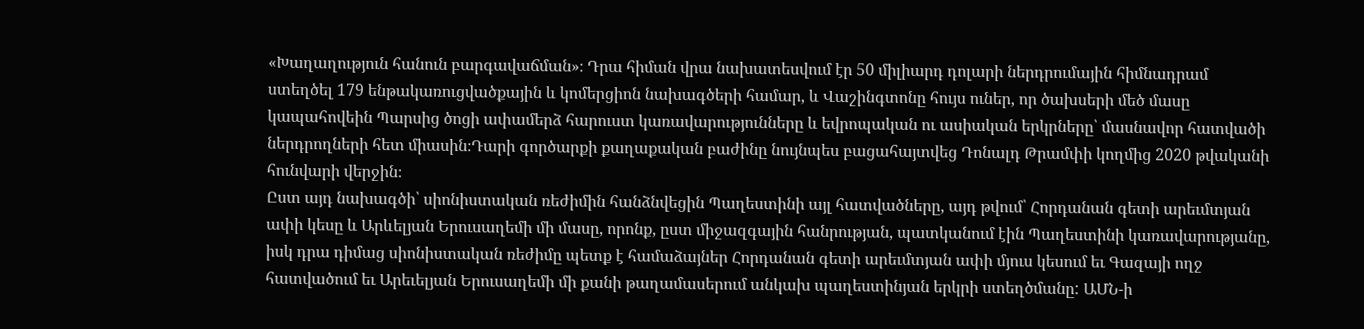«Խաղաղություն հանուն բարգավաճման»։ Դրա հիման վրա նախատեսվում էր 50 միլիարդ դոլարի ներդրումային հիմնադրամ ստեղծել 179 ենթակառուցվածքային և կոմերցիոն նախագծերի համար, և Վաշինգտոնը հույս ուներ, որ ծախսերի մեծ մասը կապահովեին Պարսից ծոցի ափամերձ հարուստ կառավարությունները և եվրոպական ու ասիական երկրները՝ մասնավոր հատվածի ներդրողների հետ միասին։Դարի գործարքի քաղաքական բաժինը նույնպես բացահայտվեց Դոնալդ Թրամփի կողմից 2020 թվականի հունվարի վերջին։
Ըստ այդ նախագծի՝ սիոնիստական ռեժիմին հանձնվեցին Պաղեստինի այլ հատվածները, այդ թվում՝ Հորդանան գետի արեւմտյան ափի կեսը և Արևելյան Երուսաղեմի մի մասը, որոնք, ըստ միջազգային հանրության, պատկանում էին Պաղեստինի կառավարությանը, իսկ դրա դիմաց սիոնիստական ռեժիմը պետք է համաձայներ Հորդանան գետի արեւմտյան ափի մյուս կեսում եւ Գազայի ողջ հատվածում եւ Արեւելյան Երուսաղեմի մի քանի թաղամասերում անկախ պաղեստինյան երկրի ստեղծմանը: ԱՄՆ-ի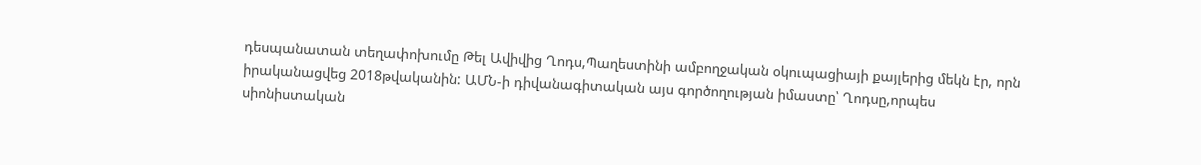դեսպանատան տեղափոխումը Թել Ավիվից Ղոդս,Պաղեստինի ամբողջական օկուպացիայի քայլերից մեկն էր, որն իրականացվեց 2018թվականին: ԱՄՆ-ի դիվանագիտական այս գործողության իմաստը՝ Ղոդսը,որպես սիոնիստական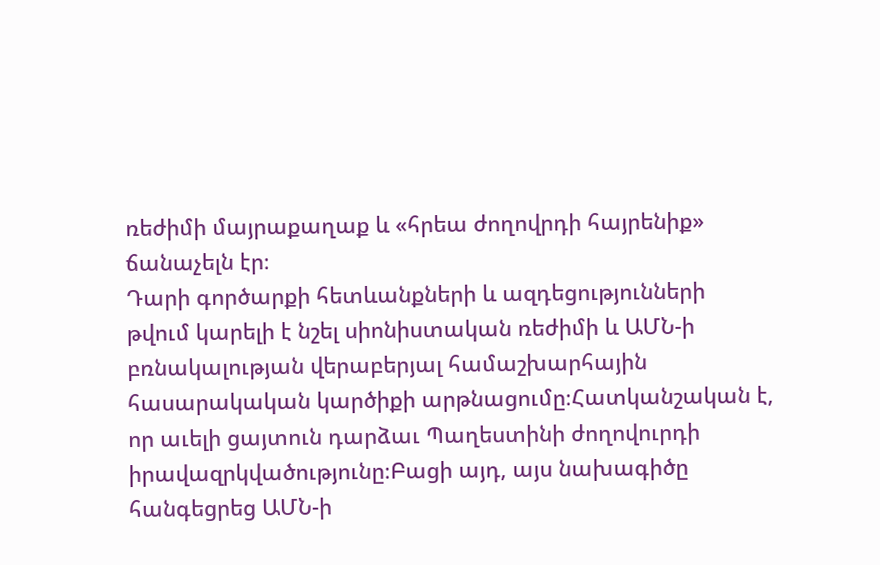ռեժիմի մայրաքաղաք և «հրեա ժողովրդի հայրենիք» ճանաչելն էր։
Դարի գործարքի հետևանքների և ազդեցությունների թվում կարելի է նշել սիոնիստական ռեժիմի և ԱՄՆ-ի բռնակալության վերաբերյալ համաշխարհային հասարակական կարծիքի արթնացումը։Հատկանշական է, որ աւելի ցայտուն դարձաւ Պաղեստինի ժողովուրդի իրավազրկվածությունը։Բացի այդ, այս նախագիծը հանգեցրեց ԱՄՆ-ի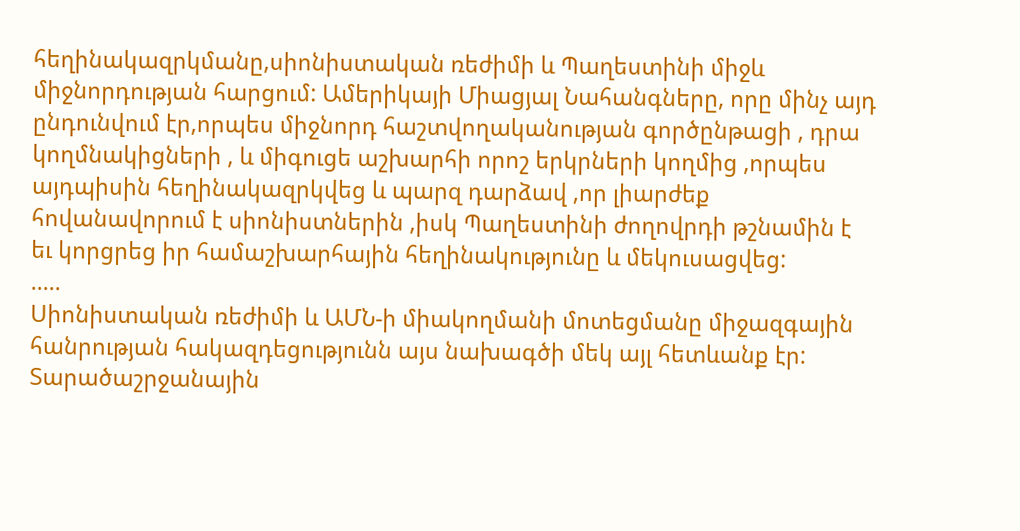հեղինակազրկմանը,սիոնիստական ռեժիմի և Պաղեստինի միջև միջնորդության հարցում: Ամերիկայի Միացյալ Նահանգները, որը մինչ այդ ընդունվում էր,որպես միջնորդ հաշտվողականության գործընթացի , դրա կողմնակիցների , և միգուցե աշխարհի որոշ երկրների կողմից ,որպես այդպիսին հեղինակազրկվեց և պարզ դարձավ ,որ լիարժեք հովանավորում է սիոնիստներին ,իսկ Պաղեստինի ժողովրդի թշնամին է եւ կորցրեց իր համաշխարհային հեղինակությունը և մեկուսացվեց:
.....
Սիոնիստական ռեժիմի և ԱՄՆ-ի միակողմանի մոտեցմանը միջազգային հանրության հակազդեցությունն այս նախագծի մեկ այլ հետևանք էր: Տարածաշրջանային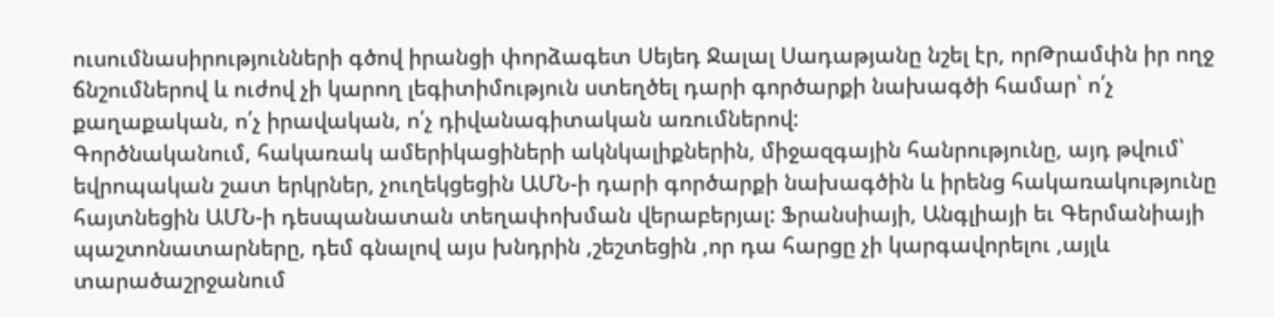ուսումնասիրությունների գծով իրանցի փորձագետ Սեյեդ Ջալալ Սադաթյանը նշել էր, որԹրամփն իր ողջ ճնշումներով և ուժով չի կարող լեգիտիմություն ստեղծել դարի գործարքի նախագծի համար՝ ո՛չ քաղաքական, ո՛չ իրավական, ո՛չ դիվանագիտական առումներով:
Գործնականում, հակառակ ամերիկացիների ակնկալիքներին, միջազգային հանրությունը, այդ թվում՝ եվրոպական շատ երկրներ, չուղեկցեցին ԱՄՆ-ի դարի գործարքի նախագծին և իրենց հակառակությունը հայտնեցին ԱՄՆ-ի դեսպանատան տեղափոխման վերաբերյալ: Ֆրանսիայի, Անգլիայի եւ Գերմանիայի պաշտոնատարները, դեմ գնալով այս խնդրին ,շեշտեցին ,որ դա հարցը չի կարգավորելու ,այլև տարածաշրջանում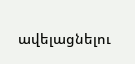ավելացնելու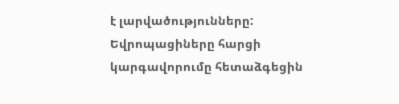է լարվածությունները: Եվրոպացիները հարցի կարգավորումը հետաձգեցին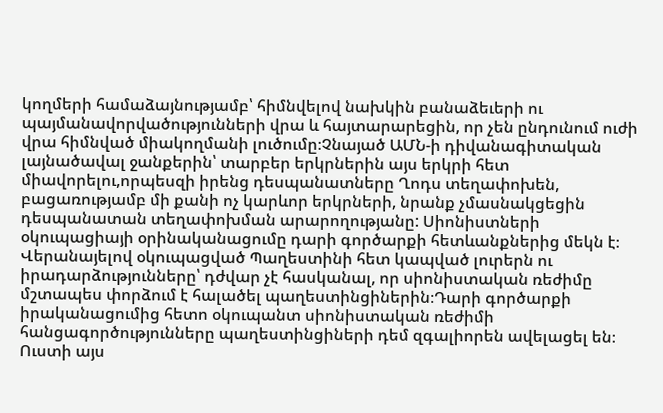կողմերի համաձայնությամբ՝ հիմնվելով նախկին բանաձեւերի ու պայմանավորվածությունների վրա և հայտարարեցին, որ չեն ընդունում ուժի վրա հիմնված միակողմանի լուծումը։Չնայած ԱՄՆ-ի դիվանագիտական լայնածավալ ջանքերին՝ տարբեր երկրներին այս երկրի հետ միավորելու,որպեսզի իրենց դեսպանատները Ղոդս տեղափոխեն, բացառությամբ մի քանի ոչ կարևոր երկրների, նրանք չմասնակցեցին դեսպանատան տեղափոխման արարողությանը: Սիոնիստների օկուպացիայի օրինականացումը դարի գործարքի հետևանքներից մեկն է։
Վերանայելով օկուպացված Պաղեստինի հետ կապված լուրերն ու իրադարձությունները՝ դժվար չէ հասկանալ, որ սիոնիստական ռեժիմը մշտապես փորձում է հալածել պաղեստինցիներին։Դարի գործարքի իրականացումից հետո օկուպանտ սիոնիստական ռեժիմի հանցագործությունները պաղեստինցիների դեմ զգալիորեն ավելացել են։ Ուստի այս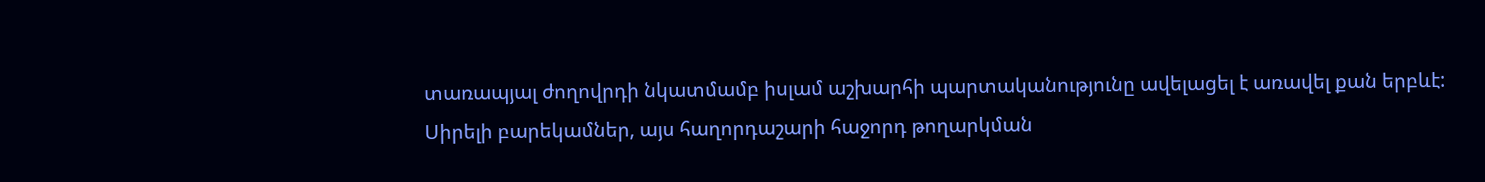տառապյալ ժողովրդի նկատմամբ իսլամ աշխարհի պարտականությունը ավելացել է առավել քան երբևէ:
Սիրելի բարեկամներ, այս հաղորդաշարի հաջորդ թողարկման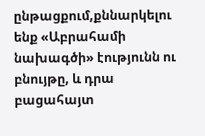ընթացքում,քննարկելու ենք «Աբրահամի նախագծի» էությունն ու բնույթը, և դրա բացահայտ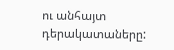ու անհայտ դերակատաները: